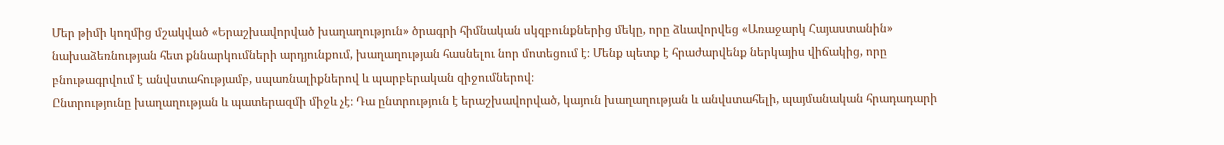Մեր թիմի կողմից մշակված «Երաշխավորված խաղաղություն» ծրագրի հիմնական սկզբունքներից մեկը, որը ձևավորվեց «Առաջարկ Հայաստանին» նախաձեռնության հետ քննարկումների արդյունքում, խաղաղության հասնելու նոր մոտեցում է։ Մենք պետք է հրաժարվենք ներկայիս վիճակից, որը բնութագրվում է անվստահությամբ, սպառնալիքներով և պարբերական զիջումներով։
Ընտրությունը խաղաղության և պատերազմի միջև չէ։ Դա ընտրություն է երաշխավորված, կայուն խաղաղության և անվստահելի, պայմանական հրադադարի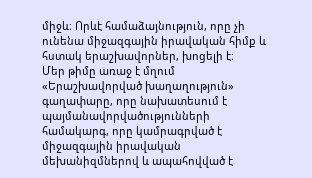միջև։ Որևէ համաձայնություն, որը չի ունենա միջազգային իրավական հիմք և հստակ երաշխավորներ, խոցելի է։
Մեր թիմը առաջ է մղում «Երաշխավորված խաղաղություն» գաղափարը, որը նախատեսում է պայմանավորվածությունների համակարգ, որը կամրագրված է միջազգային իրավական մեխանիզմներով և ապահովված է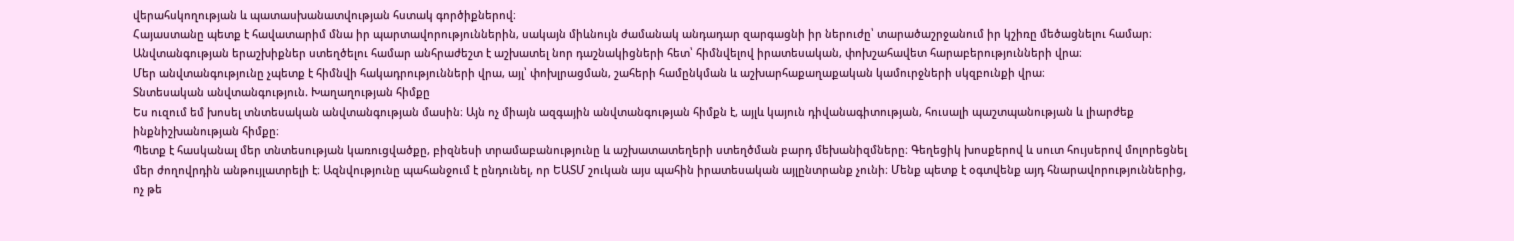վերահսկողության և պատասխանատվության հստակ գործիքներով։
Հայաստանը պետք է հավատարիմ մնա իր պարտավորություններին, սակայն միևնույն ժամանակ անդադար զարգացնի իր ներուժը՝ տարածաշրջանում իր կշիռը մեծացնելու համար։ Անվտանգության երաշխիքներ ստեղծելու համար անհրաժեշտ է աշխատել նոր դաշնակիցների հետ՝ հիմնվելով իրատեսական, փոխշահավետ հարաբերությունների վրա։
Մեր անվտանգությունը չպետք է հիմնվի հակադրությունների վրա, այլ՝ փոխլրացման, շահերի համընկման և աշխարհաքաղաքական կամուրջների սկզբունքի վրա։
Տնտեսական անվտանգություն. Խաղաղության հիմքը
Ես ուզում եմ խոսել տնտեսական անվտանգության մասին։ Այն ոչ միայն ազգային անվտանգության հիմքն է, այլև կայուն դիվանագիտության, հուսալի պաշտպանության և լիարժեք ինքնիշխանության հիմքը։
Պետք է հասկանալ մեր տնտեսության կառուցվածքը, բիզնեսի տրամաբանությունը և աշխատատեղերի ստեղծման բարդ մեխանիզմները։ Գեղեցիկ խոսքերով և սուտ հույսերով մոլորեցնել մեր ժողովրդին անթույլատրելի է։ Ազնվությունը պահանջում է ընդունել, որ ԵԱՏՄ շուկան այս պահին իրատեսական այլընտրանք չունի։ Մենք պետք է օգտվենք այդ հնարավորություններից, ոչ թե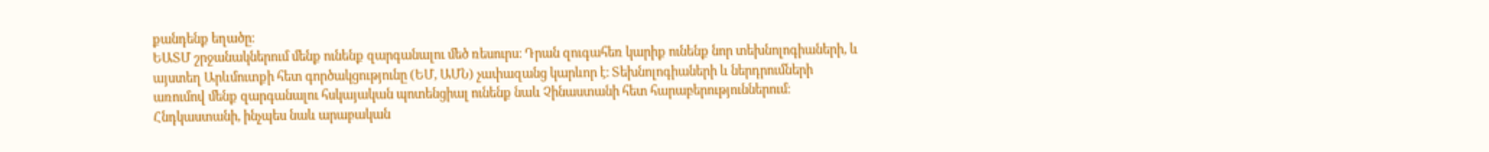քանդենք եղածը։
ԵԱՏՄ շրջանակներում մենք ունենք զարգանալու մեծ ռեսուրս։ Դրան զուգահեռ կարիք ունենք նոր տեխնոլոգիաների, և այստեղ Արևմուտքի հետ գործակցությունը (ԵՄ, ԱՄՆ) չափազանց կարևոր է։ Տեխնոլոգիաների և ներդրումների առումով մենք զարգանալու հսկայական պոտենցիալ ունենք նաև Չինաստանի հետ հարաբերություններում։ Հնդկաստանի, ինչպես նաև արաբական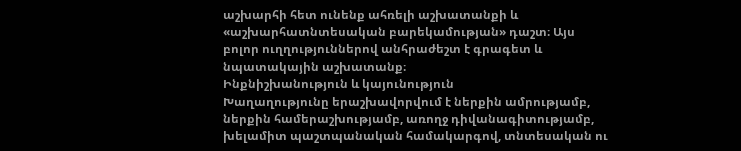աշխարհի հետ ունենք ահռելի աշխատանքի և «աշխարհատնտեսական բարեկամության» դաշտ։ Այս բոլոր ուղղություններով անհրաժեշտ է գրագետ և նպատակային աշխատանք։
Ինքնիշխանություն և կայունություն
Խաղաղությունը երաշխավորվում է ներքին ամրությամբ, ներքին համերաշխությամբ, առողջ դիվանագիտությամբ, խելամիտ պաշտպանական համակարգով, տնտեսական ու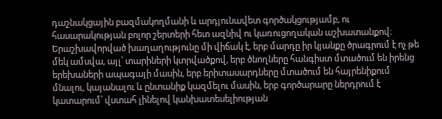դաշնակցային բազմակողմանի և արդյունավետ գործակցությամբ, ու հասարակության բոլոր շերտերի հետ ազնիվ ու կառուցողական աշխատանքով։
Երաշխավորված խաղաղությունը մի վիճակ է, երբ մարդը իր կյանքը ծրագրում է ոչ թե մեկ ամսվա, այլ՝ տարիների կտրվածքով, երբ ծնողները հանգիստ մտածում են իրենց երեխաների ապագայի մասին, երբ երիտասարդները մտածում են հայրենիքում մնալու, կայանալու և ընտանիք կազմելու մասին, երբ գործարարը ներդրում է կատարում՝ վստահ լինելով կանխատեսելիության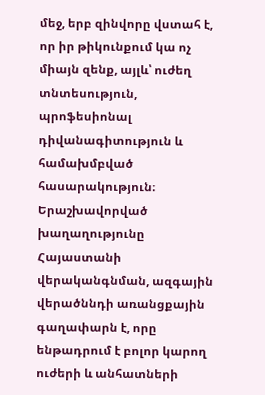մեջ, երբ զինվորը վստահ է, որ իր թիկունքում կա ոչ միայն զենք, այլև՝ ուժեղ տնտեսություն, պրոֆեսիոնալ դիվանագիտություն և համախմբված հասարակություն։
Երաշխավորված խաղաղությունը Հայաստանի վերականգնման, ազգային վերածննդի առանցքային գաղափարն է, որը ենթադրում է բոլոր կարող ուժերի և անհատների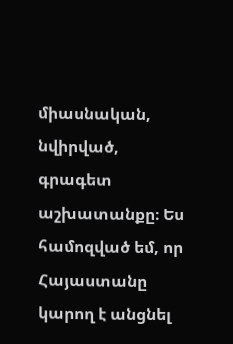միասնական, նվիրված, գրագետ աշխատանքը։ Ես համոզված եմ, որ Հայաստանը կարող է անցնել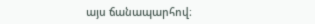այս ճանապարհով։